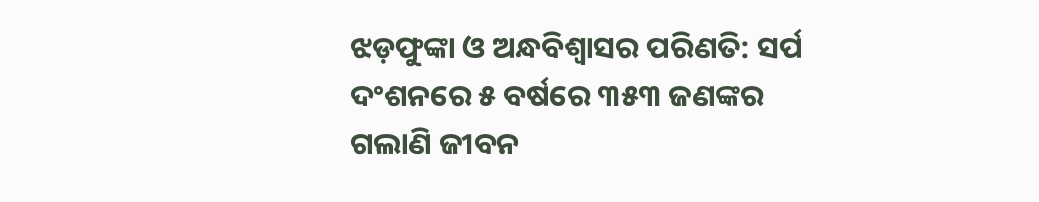ଝଡ଼ଫୁଙ୍କା ଓ ଅନ୍ଧବିଶ୍ବାସର ପରିଣତି: ସର୍ପ ଦଂଶନରେ ୫ ବର୍ଷରେ ୩୫୩ ଜଣଙ୍କର ଗଲାଣି ଜୀବନ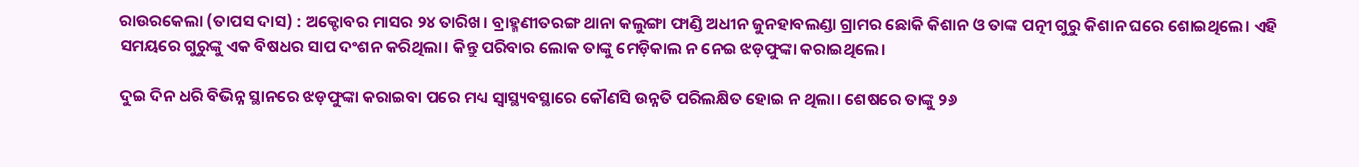ରାଉରକେଲା (ତାପସ ଦାସ) : ଅକ୍ଟୋବର ମାସର ୨୪ ତାରିଖ। ବ୍ରାହ୍ମଣୀତରଙ୍ଗ ଥାନା କଲୁଙ୍ଗା ଫାଣ୍ଡି ଅଧୀନ ଜୁନହାବଲଣ୍ଡା ଗ୍ରାମର ଛୋକି କିଶାନ ଓ ତାଙ୍କ ପତ୍ନୀ ଗୁରୁ କିଶାନ ଘରେ ଶୋଇଥିଲେ। ଏହି ସମୟରେ ଗୁରୁଙ୍କୁ ଏକ ବିଷଧର ସାପ ଦଂଶନ କରିଥିଲା। କିନ୍ତୁ ପରିବାର ଲୋକ ତାଙ୍କୁ ମେଡ଼ିକାଲ ନ ନେଇ ଝଡ଼ଫୁଙ୍କା କରାଇଥିଲେ।

ଦୁଇ ଦିନ ଧରି ବିଭିନ୍ନ ସ୍ଥାନରେ ଝଡ଼ଫୁଙ୍କା କରାଇବା ପରେ ମଧ୍ୟ ସ୍ବାସ୍ଥ୍ୟବସ୍ଥାରେ କୌଣସି ଉନ୍ନତି ପରିଲକ୍ଷିତ ହୋଇ ନ ଥିଲା। ଶେଷରେ ତାଙ୍କୁ ୨୬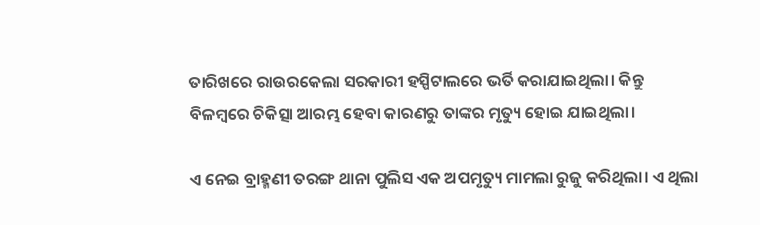ତାରିଖରେ ରାଉରକେଲା ସରକାରୀ ହସ୍ପିଟାଲରେ ଭର୍ତି କରାଯାଇଥିଲା। କିନ୍ତୁ ବିଳମ୍ବରେ ଚିକିତ୍ସା ଆରମ୍ଭ ହେବା କାରଣରୁ ତାଙ୍କର ମୃତ୍ୟୁ ହୋଇ ଯାଇଥିଲା।

ଏ ନେଇ ବ୍ରାହ୍ମଣୀ ତରଙ୍ଗ ଥାନା ପୁଲିସ ଏକ ଅପମୃତ୍ୟୁ ମାମଲା ରୁଜୁ କରିଥିଲା। ଏ ଥିଲା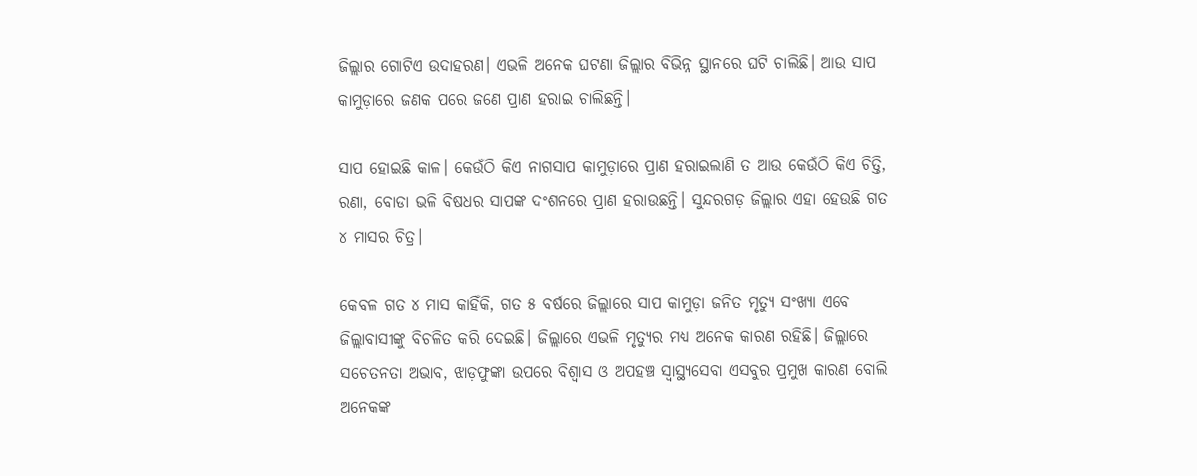ଜିଲ୍ଲାର ଗୋଟିଏ ଉଦାହରଣ। ଏଭଳି ଅନେକ ଘଟଣା ଜିଲ୍ଲାର ବିଭିନ୍ନ ସ୍ଥାନରେ ଘଟି ଚାଲିଛି। ଆଉ ସାପ କାମୁଡ଼ାରେ ଜଣକ ପରେ ଜଣେ ପ୍ରାଣ ହରାଇ ଚାଲିଛନ୍ତି।

ସାପ ହୋଇଛି କାଳ। କେଉଁଠି କିଏ ନାଗସାପ କାମୁଡ଼ାରେ ପ୍ରାଣ ହରାଇଲାଣି ତ ଆଉ କେଉଁଠି କିଏ ଚିତ୍ତି, ରଣା, ବୋଡା ଭଳି ବିଷଧର ସାପଙ୍କ ଦଂଶନରେ ପ୍ରାଣ ହରାଉଛନ୍ତି। ସୁନ୍ଦରଗଡ଼ ଜିଲ୍ଲାର ଏହା ହେଉଛି ଗତ ୪ ମାସର ଚିତ୍ର।

କେବଳ ଗତ ୪ ମାସ କାହିଁକି, ଗତ ୫ ବର୍ଷରେ ଜିଲ୍ଲାରେ ସାପ କାମୁଡ଼ା ଜନିତ ମୃତ୍ୟୁ ସଂଖ୍ୟା ଏବେ ଜିଲ୍ଲାବାସୀଙ୍କୁ ବିଚଳିତ କରି ଦେଇଛି। ଜିଲ୍ଲାରେ ଏଭଳି ମୃତ୍ୟୁର ମଧ୍ୟ ଅନେକ କାରଣ ରହିଛି। ଜିଲ୍ଲାରେ ସଚେତନତା ଅଭାବ, ଝାଡ଼ଫୁଙ୍କା ଉପରେ ବିଶ୍ବାସ ଓ ଅପହଞ୍ଚ ସ୍ବାସ୍ଥ୍ୟସେବା ଏସବୁର ପ୍ରମୁଖ କାରଣ ବୋଲି ଅନେକଙ୍କ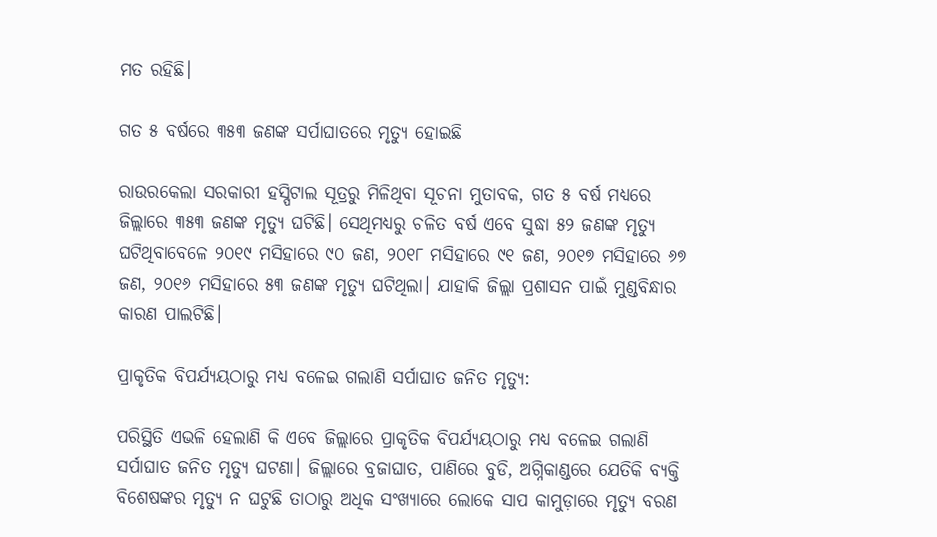ମତ ରହିଛି।

ଗତ ୫ ବର୍ଷରେ ୩୫୩ ଜଣଙ୍କ ସର୍ପାଘାତରେ ମୃତ୍ୟୁ ହୋଇଛି

ରାଉରକେଲା ସରକାରୀ ହସ୍ପିଟାଲ ସୂତ୍ରରୁ ମିଳିଥିବା ସୂଚନା ମୁତାବକ, ଗତ ୫ ବର୍ଷ ମଧ୍ୟରେ ଜିଲ୍ଲାରେ ୩୫୩ ଜଣଙ୍କ ମୃତ୍ୟୁ ଘଟିଛି। ସେଥିମଧ୍ୟରୁ ଚଳିତ ବର୍ଷ ଏବେ ସୁଦ୍ଧା ୫୨ ଜଣଙ୍କ ମୃତ୍ୟୁ ଘଟିଥିବାବେଳେ ୨୦୧୯ ମସିହାରେ ୯୦ ଜଣ, ୨୦୧୮ ମସିହାରେ ୯୧ ଜଣ, ୨୦୧୭ ମସିହାରେ ୬୭ ଜଣ, ୨୦୧୬ ମସିହାରେ ୫୩ ଜଣଙ୍କ ମୃତ୍ୟୁ ଘଟିଥିଲା। ଯାହାକି ଜିଲ୍ଲା ପ୍ରଶାସନ ପାଇଁ ମୁଣ୍ଡବିନ୍ଧାର କାରଣ ପାଲଟିଛି।

ପ୍ରାକୃତିକ ବିପର୍ଯ୍ୟୟଠାରୁ ମଧ୍ୟ ବଳେଇ ଗଲାଣି ସର୍ପାଘାତ ଜନିତ ମୃତ୍ୟୁ:

ପରିସ୍ଥିତି ଏଭଳି ହେଲାଣି କି ଏବେ ଜିଲ୍ଲାରେ ପ୍ରାକୃତିକ ବିପର୍ଯ୍ୟୟଠାରୁ ମଧ୍ୟ ବଳେଇ ଗଲାଣି ସର୍ପାଘାତ ଜନିତ ମୃତ୍ୟୁ ଘଟଣା। ଜିଲ୍ଲାରେ ବ୍ରଜାଘାତ, ପାଣିରେ ବୁଡି, ଅଗ୍ନିକାଣ୍ଡରେ ଯେତିକି ବ୍ୟକ୍ତି ବିଶେଷଙ୍କର ମୃତ୍ୟୁ ନ ଘଟୁଛି ତାଠାରୁ ଅଧିକ ସଂଖ୍ୟାରେ ଲୋକେ ସାପ କାମୁଡ଼ାରେ ମୃତ୍ୟୁ ବରଣ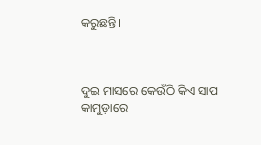କରୁଛନ୍ତି।



ଦୁଇ ମାସରେ କେଉଁଠି କିଏ ସାପ କାମୁଡ଼ାରେ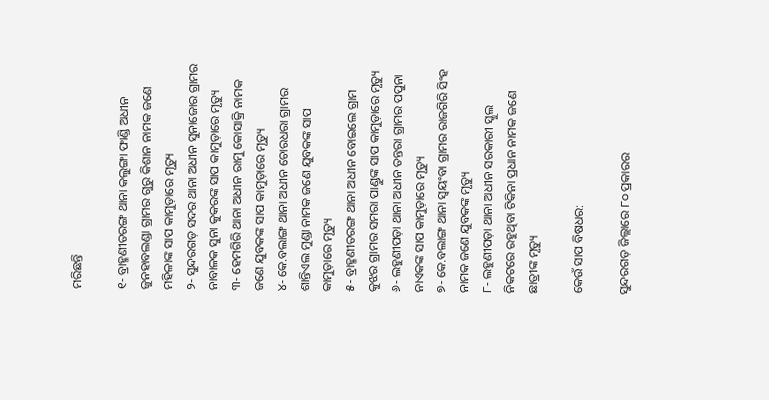ମରିଛନ୍ତି

୧- ବ୍ରାହ୍ମଣୀତରଙ୍ଗ ଥାନା କଲୁଙ୍ଗା ଫାଣ୍ଡି ଅଧୀନ ଜୁନହାବଲଣ୍ଡା ଗ୍ରାମର ଗୁରୁ କିଶାନ ନାମକ ଜଣେ ମହିଳାଙ୍କ ସାପ କାମୁଡ଼ାରେ ମୃତ୍ୟୁ
୨- ସୁନ୍ଦରଗଡ଼ ସଦର ଥାନା ଅଧୀନ ସୁନାଜୋର ଗ୍ରାମର ନାବାଳକ ସୁନା କୁକରଙ୍କ ସାପ କାମୁଡ଼ାରେ ମୃତ୍ୟୁ
୩- ହେମଗିରି ଥାନା ଅଧୀନ ରାମୁ କୋସାକ୍ରି ନାମକ ଜଣେ ଯୁବକଙ୍କ ସାପ କାମୁଡ଼ାରେ ମୃତ୍ୟୁ
୪- କେ.ବଲାଙ୍ଗ ଥାନା ଅଧୀନ ଚୋରଧରା ଗ୍ରାମର ଶାନ୍ତିଏଲ ମୁଣ୍ଡା ନାମକ ଜଣେ ଯୁବକଙ୍କ ସାପ କାମୁଡ଼ାରେ ମୃତ୍ୟୁ
୫- ବ୍ରାହ୍ମଣୀତରଙ୍ଗ ଥାନା ଅଧୀନ ବୋଇଲେ ଗ୍ରାମ କୁଝର ଗ୍ରାମର ସମରା ପାଣ୍ଡୁଙ୍କ ସାପ କାମୁଡ଼ାରେ ମୃତ୍ୟୁ
୬- ଲହୁଣୀପଡ଼ା ଥାନା ଅଧୀନ ତନ୍ତରା ଗ୍ରାମର ପପୁନା ନାଏକଙ୍କ ସାପ କାମୁଡ଼ାରେ ମୃତ୍ୟୁ
୭- କେ.ବଲାଙ୍ଗ ଥାନା ସ୍ବୟଂବା ଗ୍ରାମର ରାଜଗିରି ସିଂହ ନାମକ ଜଣେ ଯୁବକଙ୍କ ମୃତ୍ୟୁ
୮- ଲହୁଣୀପଡ଼ା ଥାନା ଅଧୀନ ସରକାରୀ ସ୍କୁଲ ନିକଟରେ ରହୁଥିବା ଟିକିନା ପ୍ରଧାନ ନାମକ ଜଣେ ଛାତ୍ରୀଙ୍କ ମୃତ୍ୟୁ

କେଉଁ ସାପ ବିଷଧର:

ସୁନ୍ଦରଗଡ଼ ଜିଲ୍ଲାରେ ୮୦ ପ୍ରକାରର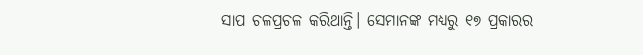ସାପ ଚଳପ୍ରଚଳ କରିଥାନ୍ତି। ସେମାନଙ୍କ ମଧ୍ୟରୁ ୧୭ ପ୍ରକାରର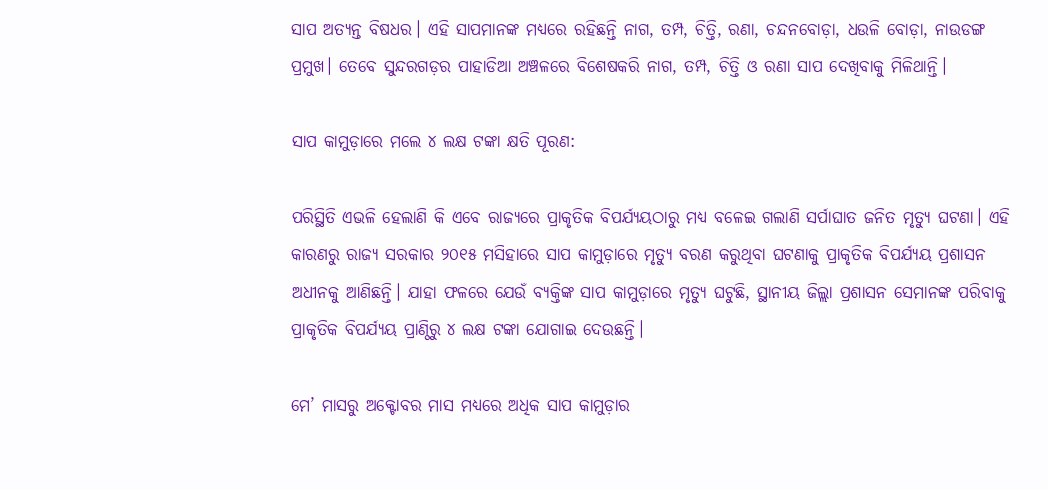ସାପ ଅତ୍ୟନ୍ତ ବିଷଧର। ଏହି ସାପମାନଙ୍କ ମଧ୍ୟରେ ରହିଛନ୍ତି ନାଗ, ତମ୍ପ, ଚିତ୍ତି, ରଣା, ଚନ୍ଦନବୋଡ଼ା, ଧଉଳି ବୋଡ଼ା, ନାଉଡଙ୍ଗ ପ୍ରମୁଖ। ତେବେ ସୁନ୍ଦରଗଡ଼ର ପାହାଡିଆ ଅଞ୍ଚଳରେ ବିଶେଷକରି ନାଗ, ତମ୍ପ, ଚିତ୍ତି ଓ ରଣା ସାପ ଦେଖିବାକୁ ମିଳିଥାନ୍ତି।

ସାପ କାମୁଡ଼ାରେ ମଲେ ୪ ଲକ୍ଷ ଟଙ୍କା କ୍ଷତି ପୂରଣ:

ପରିସ୍ଥିତି ଏଭଳି ହେଲାଣି କି ଏବେ ରାଜ୍ୟରେ ପ୍ରାକୃତିକ ବିପର୍ଯ୍ୟୟଠାରୁ ମଧ୍ୟ ବଳେଇ ଗଲାଣି ସର୍ପାଘାତ ଜନିତ ମୃତ୍ୟୁ ଘଟଣା। ଏହି କାରଣରୁ ରାଜ୍ୟ ସରକାର ୨୦୧୫ ମସିହାରେ ସାପ କାମୁଡ଼ାରେ ମୃତ୍ୟୁ ବରଣ କରୁଥିବା ଘଟଣାକୁ ପ୍ରାକୃତିକ ବିପର୍ଯ୍ୟୟ ପ୍ରଶାସନ ଅଧୀନକୁ ଆଣିଛନ୍ତି। ଯାହା ଫଳରେ ଯେଉଁ ବ୍ୟକ୍ତିଙ୍କ ସାପ କାମୁଡ଼ାରେ ମୃତ୍ୟୁ ଘଟୁଛି, ସ୍ଥାନୀୟ ଜିଲ୍ଲା ପ୍ରଶାସନ ସେମାନଙ୍କ ପରିବାକୁ ପ୍ରାକୃତିକ ବିପର୍ଯ୍ୟୟ ପ୍ରାଣ୍ଠିରୁ ୪ ଲକ୍ଷ ଟଙ୍କା ଯୋଗାଇ ଦେଉଛନ୍ତି।

ମେ’ ମାସରୁ ଅକ୍ଟୋବର ମାସ ମଧ୍ୟରେ ଅଧିକ ସାପ କାମୁଡ଼ାର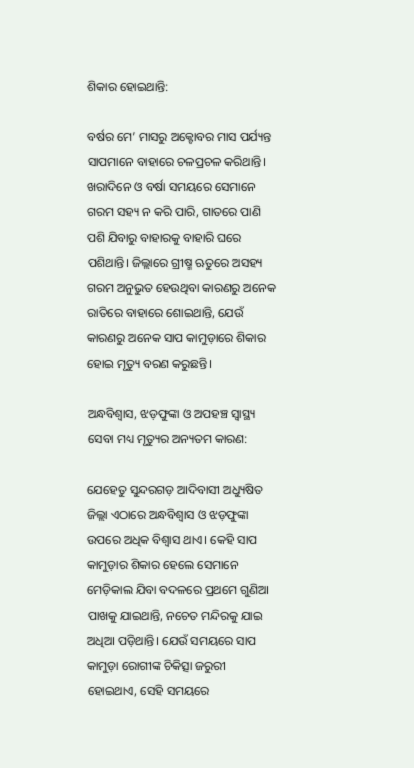ଶିକାର ହୋଇଥାନ୍ତି:

ବର୍ଷର ମେ’ ମାସରୁ ଅକ୍ଟୋବର ମାସ ପର୍ଯ୍ୟନ୍ତ ସାପମାନେ ବାହାରେ ଚଳପ୍ରଚଳ କରିଥାନ୍ତି। ଖରାଦିନେ ଓ ବର୍ଷା ସମୟରେ ସେମାନେ ଗରମ ସହ୍ୟ ନ କରି ପାରି, ଗାତରେ ପାଣି ପଶି ଯିବାରୁ ବାହାରକୁ ବାହାରି ଘରେ ପଶିଥାନ୍ତି। ଜିଲ୍ଲାରେ ଗ୍ରୀଷ୍ମ ଋତୁରେ ଅସହ୍ୟ ଗରମ ଅନୁଭୁତ ହେଉଥିବା କାରଣରୁ ଅନେକ ରାତିରେ ବାହାରେ ଶୋଇଥାନ୍ତି, ଯେଉଁ କାରଣରୁ ଅନେକ ସାପ କାମୁଡ଼ାରେ ଶିକାର ହୋଇ ମୃତ୍ୟୁ ବରଣ କରୁଛନ୍ତି।

ଅନ୍ଧବିଶ୍ବାସ, ଝଡ଼ଫୁଙ୍କା ଓ ଅପହଞ୍ଚ ସ୍ବାସ୍ଥ୍ୟ ସେବା ମଧ୍ୟ ମୃତ୍ୟୁର ଅନ୍ୟତମ କାରଣ:

ଯେହେତୁ ସୁନ୍ଦରଗଡ଼ ଆଦିବାସୀ ଅଧ୍ୟୁଷିତ ଜିଲ୍ଲା ଏଠାରେ ଅନ୍ଧବିଶ୍ବାସ ଓ ଝଡ଼ଫୁଙ୍କା ଉପରେ ଅଧିକ ବିଶ୍ବାସ ଥାଏ। କେହି ସାପ କାମୁଡ଼ାର ଶିକାର ହେଲେ ସେମାନେ ମେଡ଼ିକାଲ ଯିବା ବଦଳରେ ପ୍ରଥମେ ଗୁଣିଆ ପାଖକୁ ଯାଇଥାନ୍ତି, ନଚେତ ମନ୍ଦିରକୁ ଯାଇ ଅଧିଆ ପଡ଼ିଥାନ୍ତି। ଯେଉଁ ସମୟରେ ସାପ କାମୁଡ଼ା ରୋଗୀଙ୍କ ଚିକିତ୍ସା ଜରୁରୀ ହୋଇଥାଏ, ସେହି ସମୟରେ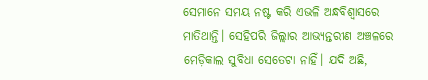ସେମାନେ ସମୟ ନଷ୍ଟ କରି ଏଭଳି ଅନ୍ଧବିଶ୍ବାସରେ ମାତିଥାନ୍ତି। ସେହିପରି ଜିଲ୍ଲାର ଆଭ୍ୟନ୍ତରୀଣ ଅଞ୍ଚଳରେ ମେଡ଼ିକାଲ ସୁବିଧା ସେତେଟା ନାହିଁ। ଯଦି ଅଛି,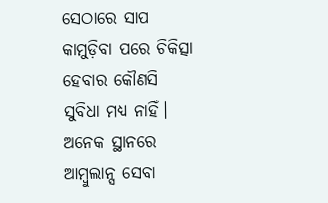ସେଠାରେ ସାପ କାମୁଡ଼ିବା ପରେ ଚିକିତ୍ସା ହେବାର କୌଣସି ସୁବିଧା ମଧ୍ୟ ନାହିଁ। ଅନେକ ସ୍ଥାନରେ ଆମ୍ବୁଲାନ୍ସ ସେବା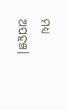ମଧ୍ୟ ଅପହଞ୍ଚ।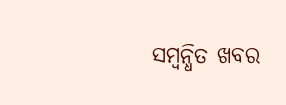ସମ୍ବନ୍ଧିତ ଖବର